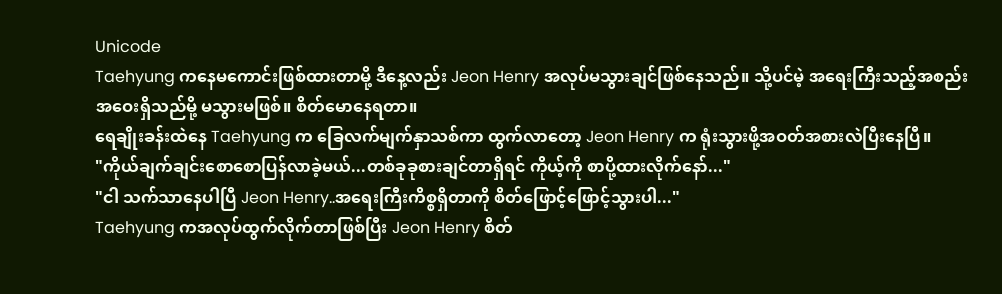Unicode
Taehyung ကနေမကောင်းဖြစ်ထားတာမို့ ဒီနေ့လည်း Jeon Henry အလုပ်မသွားချင်ဖြစ်နေသည်။ သို့ပင်မဲ့ အရေးကြီးသည့်အစည်းအဝေးရှိသည်မို့ မသွားမဖြစ်။ စိတ်မောနေရတာ။
ရေချိုးခန်းထဲနေ Taehyung က ခြေလက်မျက်နှာသစ်ကာ ထွက်လာတော့ Jeon Henry က ရုံးသွားဖို့အဝတ်အစားလဲပြီးနေပြီ။
"ကိုယ်ချက်ချင်းစောစောပြန်လာခဲ့မယ်...တစ်ခုခုစားချင်တာရှိရင် ကိုယ့်ကို စာပို့ထားလိုက်နော်..."
"ငါ သက်သာနေပါပြီ Jeon Henry..အရေးကြီးကိစ္စရှိတာကို စိတ်ဖြောင့်ဖြောင့်သွားပါ..."
Taehyung ကအလုပ်ထွက်လိုက်တာဖြစ်ပြီး Jeon Henry စိတ်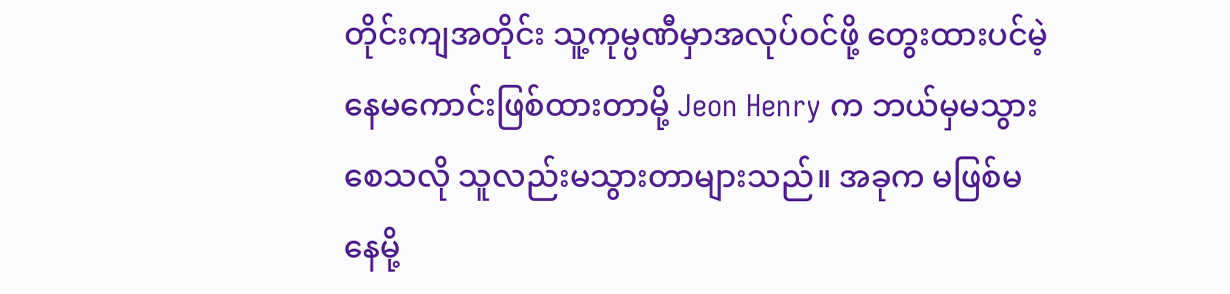တိုင်းကျအတိုင်း သူ့ကုမ္ပဏီမှာအလုပ်ဝင်ဖို့ တွေးထားပင်မဲ့ နေမကောင်းဖြစ်ထားတာမို့ Jeon Henry က ဘယ်မှမသွားစေသလို သူလည်းမသွားတာများသည်။ အခုက မဖြစ်မနေမို့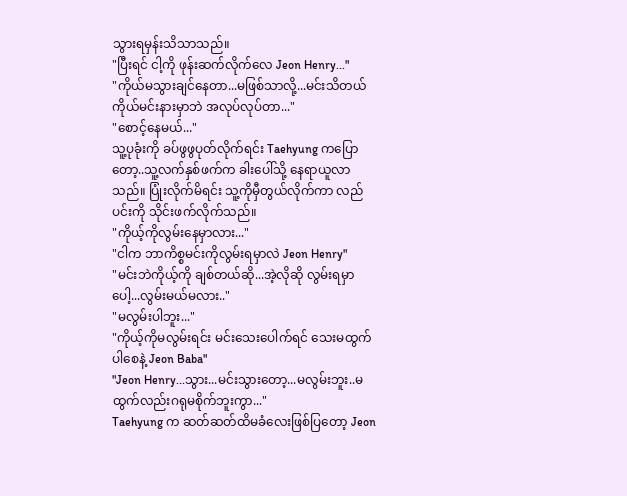သွားရမှန်းသိသာသည်။
"ပြီးရင် ငါ့ကို ဖုန်းဆက်လိုက်လေ Jeon Henry..."
"ကိုယ်မသွားချင်နေတာ...မဖြစ်သာလို့...မင်းသိတယ် ကိုယ်မင်းနားမှာဘဲ အလုပ်လုပ်တာ..."
"စောင့်နေမယ်..."
သူ့ပုခုံးကို ခပ်ဖွဖွပုတ်လိုက်ရင်း Taehyung ကပြောတော့..သူ့လက်နှစ်ဖက်က ခါးပေါ်သို့ နေရာယူလာသည်။ ပြုံးလိုက်မိရင်း သူ့ကိုမှီတွယ်လိုက်ကာ လည်ပင်းကို သိုင်းဖက်လိုက်သည်။
"ကိုယ့်ကိုလွမ်းနေမှာလား..."
"ငါက ဘာကိစ္စမင်းကိုလွမ်းရမှာလဲ Jeon Henry"
"မင်းဘဲကိုယ့်ကို ချစ်တယ်ဆို...အဲ့လိုဆို လွမ်းရမှာပေါ့...လွမ်းမယ်မလား.."
"မလွမ်းပါဘူး..."
"ကိုယ့်ကိုမလွမ်းရင်း မင်းသေးပေါက်ရင် သေးမထွက်ပါစေနဲ့ Jeon Baba"
"Jeon Henry...သွား...မင်းသွားတော့...မလွမ်းဘူး..မထွက်လည်းဂရုမစိုက်ဘူးကွာ..."
Taehyung က ဆတ်ဆတ်ထိမခံလေးဖြစ်ပြတော့ Jeon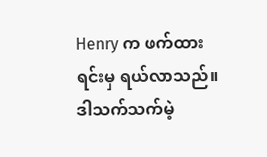Henry က ဖက်ထားရင်းမှ ရယ်လာသည်။ ဒါသက်သက်မဲ့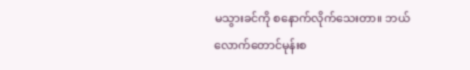မသွားခင်ကို စနောက်လိုက်သေးတာ။ ဘယ်လောက်တောင်မုန်းစ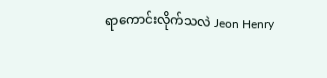ရာကောင်းလိုက်သလဲ Jeon Henry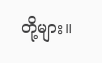တို့များ။